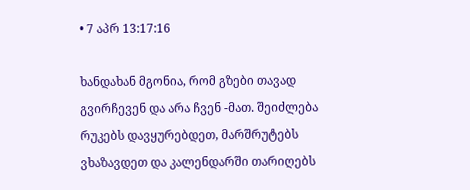• 7 აპრ 13:17:16

ხანდახან მგონია, რომ გზები თავად გვირჩევენ და არა ჩვენ -მათ. შეიძლება რუკებს დავყურებდეთ, მარშრუტებს ვხაზავდეთ და კალენდარში თარიღებს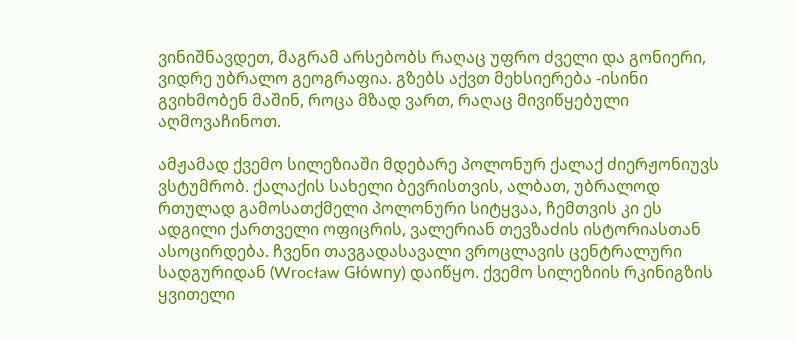ვინიშნავდეთ, მაგრამ არსებობს რაღაც უფრო ძველი და გონიერი, ვიდრე უბრალო გეოგრაფია. გზებს აქვთ მეხსიერება -ისინი გვიხმობენ მაშინ, როცა მზად ვართ, რაღაც მივიწყებული აღმოვაჩინოთ.

ამჟამად ქვემო სილეზიაში მდებარე პოლონურ ქალაქ ძიერჟონიუვს ვსტუმრობ. ქალაქის სახელი ბევრისთვის, ალბათ, უბრალოდ რთულად გამოსათქმელი პოლონური სიტყვაა, ჩემთვის კი ეს ადგილი ქართველი ოფიცრის, ვალერიან თევზაძის ისტორიასთან ასოცირდება. ჩვენი თავგადასავალი ვროცლავის ცენტრალური სადგურიდან (Wrocław Główny) დაიწყო. ქვემო სილეზიის რკინიგზის ყვითელი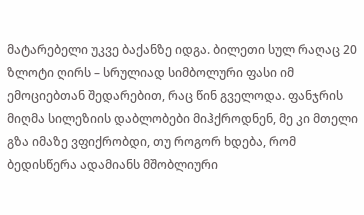მატარებელი უკვე ბაქანზე იდგა. ბილეთი სულ რაღაც 20 ზლოტი ღირს – სრულიად სიმბოლური ფასი იმ ემოციებთან შედარებით, რაც წინ გველოდა. ფანჯრის მიღმა სილეზიის დაბლობები მიჰქროდნენ, მე კი მთელი გზა იმაზე ვფიქრობდი, თუ როგორ ხდება, რომ ბედისწერა ადამიანს მშობლიური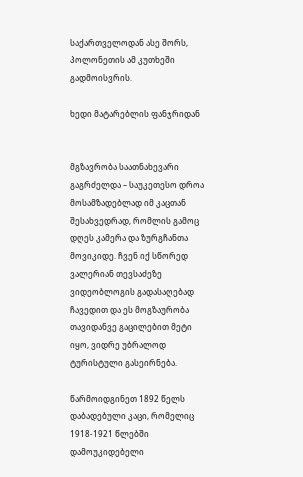საქართველოდან ასე შორს, პოლონეთის ამ კუთხეში გადმოისვრის.

ხედი მატარებლის ფანჯრიდან


მგზავრობა საათნახევარი გაგრძელდა – საუკეთესო დროა მოსამზადებლად იმ კაცთან შესახვედრად, რომლის გამოც დღეს კამერა და ზურგჩანთა მოვიკიდე. ჩვენ იქ სწორედ ვალერიან თევსაძეზე ვიდეობლოგის გადასაღებად ჩავედით და ეს მოგზაურობა თავიდანვე გაცილებით მეტი იყო, ვიდრე უბრალოდ ტურისტული გასეირნება.

წარმოიდგინეთ 1892 წელს დაბადებული კაცი, რომელიც 1918-1921 წლებში დამოუკიდებელი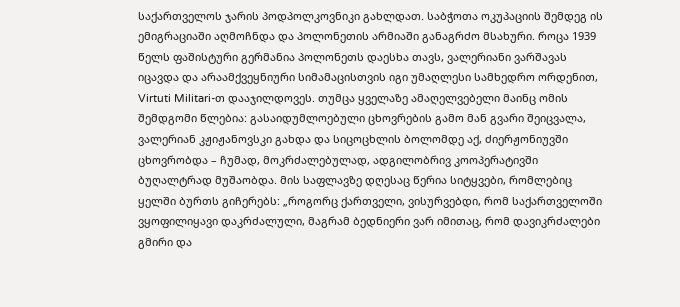საქართველოს ჯარის პოდპოლკოვნიკი გახლდათ. საბჭოთა ოკუპაციის შემდეგ ის ემიგრაციაში აღმოჩნდა და პოლონეთის არმიაში განაგრძო მსახური. როცა 1939 წელს ფაშისტური გერმანია პოლონეთს დაესხა თავს, ვალერიანი ვარშავას იცავდა და არაამქვეყნიური სიმამაცისთვის იგი უმაღლესი სამხედრო ორდენით, Virtuti Militari-თ დააჯილდოვეს. თუმცა ყველაზე ამაღელვებელი მაინც ომის შემდგომი წლებია: გასაიდუმლოებული ცხოვრების გამო მან გვარი შეიცვალა, ვალერიან კჟიჟანოვსკი გახდა და სიცოცხლის ბოლომდე აქ, ძიერჟონიუვში ცხოვრობდა – ჩუმად, მოკრძალებულად, ადგილობრივ კოოპერატივში ბუღალტრად მუშაობდა. მის საფლავზე დღესაც წერია სიტყვები, რომლებიც ყელში ბურთს გიჩერებს: „როგორც ქართველი, ვისურვებდი, რომ საქართველოში ვყოფილიყავი დაკრძალული, მაგრამ ბედნიერი ვარ იმითაც, რომ დავიკრძალები გმირი და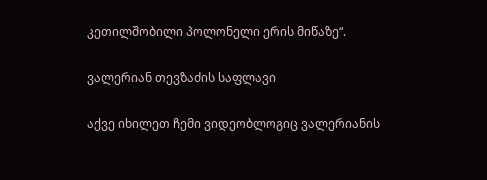კეთილშობილი პოლონელი ერის მიწაზე“.

ვალერიან თევზაძის საფლავი

აქვე იხილეთ ჩემი ვიდეობლოგიც ვალერიანის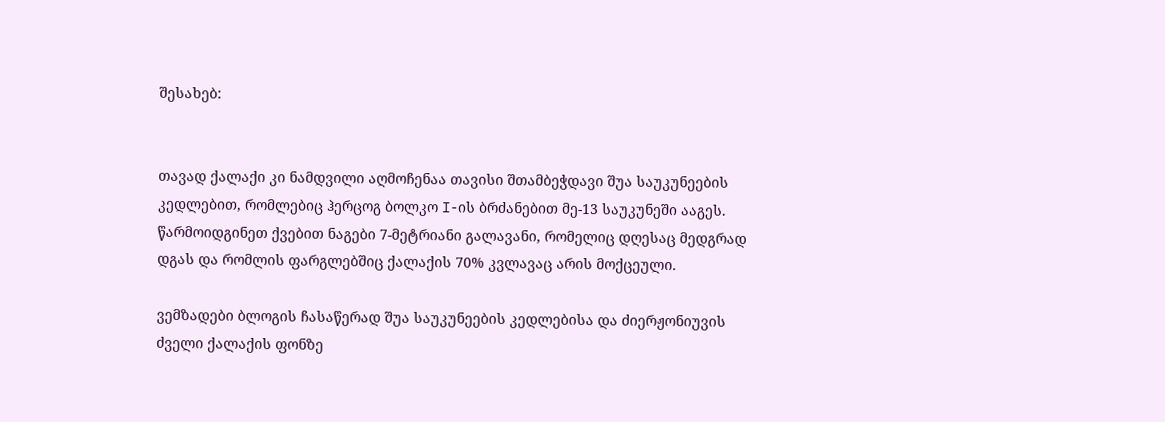შესახებ:


თავად ქალაქი კი ნამდვილი აღმოჩენაა თავისი შთამბეჭდავი შუა საუკუნეების კედლებით, რომლებიც ჰერცოგ ბოლკო I-ის ბრძანებით მე-13 საუკუნეში ააგეს. წარმოიდგინეთ ქვებით ნაგები 7-მეტრიანი გალავანი, რომელიც დღესაც მედგრად დგას და რომლის ფარგლებშიც ქალაქის 70% კვლავაც არის მოქცეული.

ვემზადები ბლოგის ჩასაწერად შუა საუკუნეების კედლებისა და ძიერჟონიუვის ძველი ქალაქის ფონზე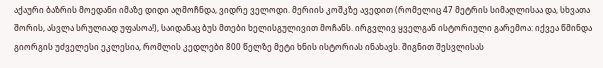აქაური ბაზრის მოედანი იმაზე დიდი აღმოჩნდა, ვიდრე ველოდი. მერიის კოშკზე ავედით (რომელიც 47 მეტრის სიმაღლისაა და, სხვათა შორის, ასვლა სრულიად უფასოა!), საიდანაც ბუს მთები ხელისგულივით მოჩანს. ირგვლივ ყველგან ისტორიული გარემოა: იქვეა წმინდა გიორგის უძველესი ეკლესია, რომლის კედლები 800 წელზე მეტი ხნის ისტორიას ინახავს. შიგნით შესვლისას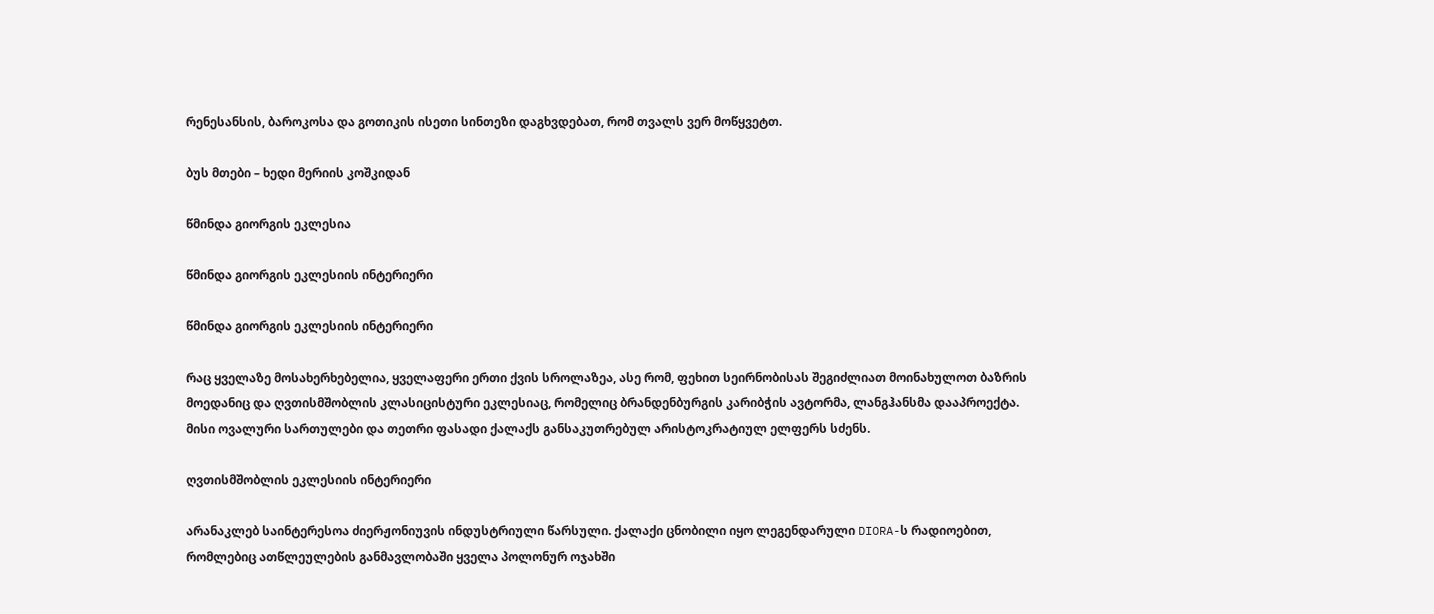რენესანსის, ბაროკოსა და გოთიკის ისეთი სინთეზი დაგხვდებათ, რომ თვალს ვერ მოწყვეტთ.

ბუს მთები – ხედი მერიის კოშკიდან

წმინდა გიორგის ეკლესია

წმინდა გიორგის ეკლესიის ინტერიერი

წმინდა გიორგის ეკლესიის ინტერიერი

რაც ყველაზე მოსახერხებელია, ყველაფერი ერთი ქვის სროლაზეა, ასე რომ, ფეხით სეირნობისას შეგიძლიათ მოინახულოთ ბაზრის მოედანიც და ღვთისმშობლის კლასიცისტური ეკლესიაც, რომელიც ბრანდენბურგის კარიბჭის ავტორმა, ლანგჰანსმა დააპროექტა. მისი ოვალური სართულები და თეთრი ფასადი ქალაქს განსაკუთრებულ არისტოკრატიულ ელფერს სძენს.

ღვთისმშობლის ეკლესიის ინტერიერი

არანაკლებ საინტერესოა ძიერჟონიუვის ინდუსტრიული წარსული. ქალაქი ცნობილი იყო ლეგენდარული DIORA-ს რადიოებით, რომლებიც ათწლეულების განმავლობაში ყველა პოლონურ ოჯახში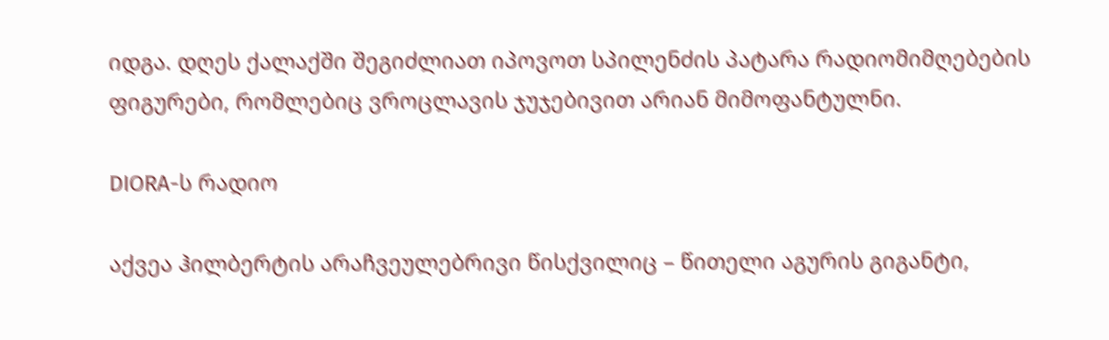იდგა. დღეს ქალაქში შეგიძლიათ იპოვოთ სპილენძის პატარა რადიომიმღებების ფიგურები, რომლებიც ვროცლავის ჯუჯებივით არიან მიმოფანტულნი.

DIORA-ს რადიო

აქვეა ჰილბერტის არაჩვეულებრივი წისქვილიც – წითელი აგურის გიგანტი,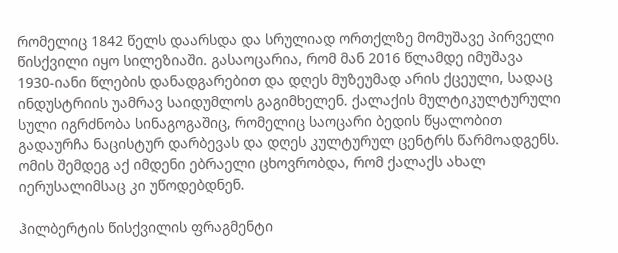რომელიც 1842 წელს დაარსდა და სრულიად ორთქლზე მომუშავე პირველი წისქვილი იყო სილეზიაში. გასაოცარია, რომ მან 2016 წლამდე იმუშავა 1930-იანი წლების დანადგარებით და დღეს მუზეუმად არის ქცეული, სადაც ინდუსტრიის უამრავ საიდუმლოს გაგიმხელენ. ქალაქის მულტიკულტურული სული იგრძნობა სინაგოგაშიც, რომელიც საოცარი ბედის წყალობით გადაურჩა ნაცისტურ დარბევას და დღეს კულტურულ ცენტრს წარმოადგენს. ომის შემდეგ აქ იმდენი ებრაელი ცხოვრობდა, რომ ქალაქს ახალ იერუსალიმსაც კი უწოდებდნენ.

ჰილბერტის წისქვილის ფრაგმენტი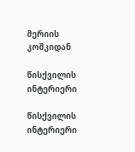მერიის კოშკიდან

წისქვილის ინტერიერი

წისქვილის ინტერიერი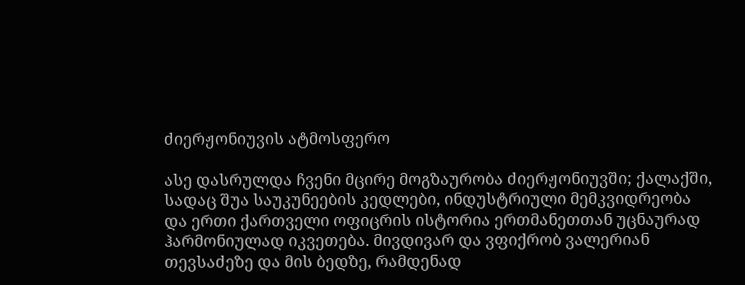ძიერჟონიუვის ატმოსფერო

ასე დასრულდა ჩვენი მცირე მოგზაურობა ძიერჟონიუვში; ქალაქში, სადაც შუა საუკუნეების კედლები, ინდუსტრიული მემკვიდრეობა და ერთი ქართველი ოფიცრის ისტორია ერთმანეთთან უცნაურად ჰარმონიულად იკვეთება. მივდივარ და ვფიქრობ ვალერიან თევსაძეზე და მის ბედზე, რამდენად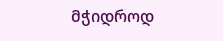მჭიდროდ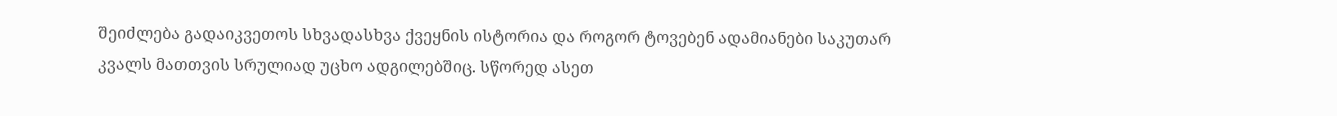შეიძლება გადაიკვეთოს სხვადასხვა ქვეყნის ისტორია და როგორ ტოვებენ ადამიანები საკუთარ კვალს მათთვის სრულიად უცხო ადგილებშიც. სწორედ ასეთ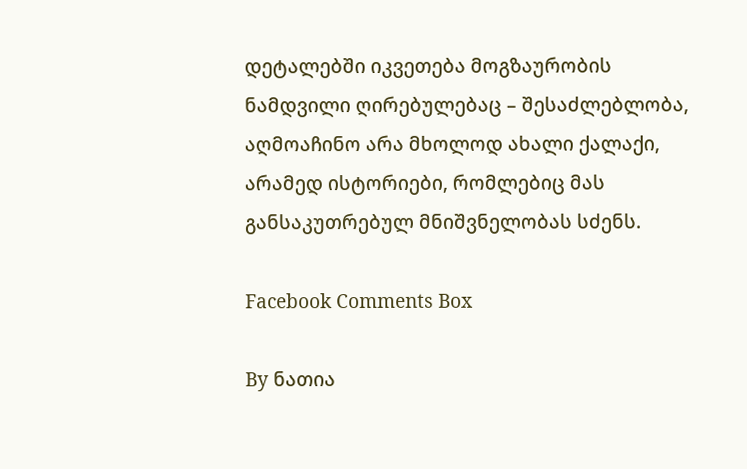დეტალებში იკვეთება მოგზაურობის ნამდვილი ღირებულებაც – შესაძლებლობა, აღმოაჩინო არა მხოლოდ ახალი ქალაქი, არამედ ისტორიები, რომლებიც მას განსაკუთრებულ მნიშვნელობას სძენს.

Facebook Comments Box

By ნათია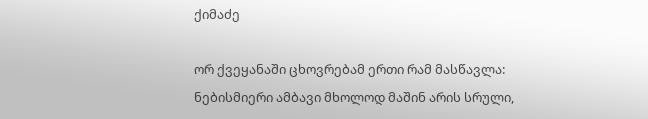ქიმაძე

ორ ქვეყანაში ცხოვრებამ ერთი რამ მასწავლა: ნებისმიერი ამბავი მხოლოდ მაშინ არის სრული,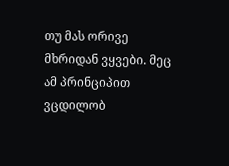თუ მას ორივე მხრიდან ვყვები. მეც ამ პრინციპით ვცდილობ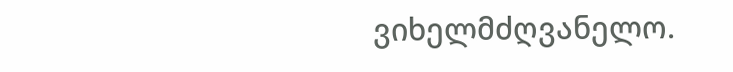ვიხელმძღვანელო.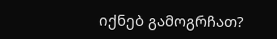იქნებ გამოგრჩათ?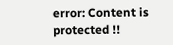error: Content is protected !!